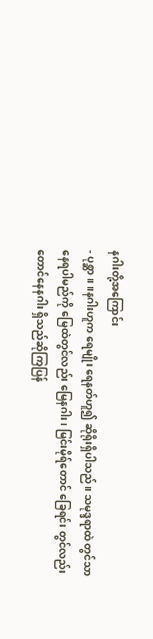နဂါးတို့အကြောင်း
- ပုစ္ဆာ။ ။နဂါးဟူက ရေမျိုး ရေနတ်ဟူ၍ ဆိုရိုးရှိပါသည်။ သမုဒ္ဒရာထဲ တွင်သာ နေရပါမည်ကို မြေထဲတွင်လည်း မြေနဂါး၊ မြင်းမိုရ်တောင် ခြေရင်း တွင်လည်း တောင်နေနဂါး ရှိသည်ဆိုကြပြန်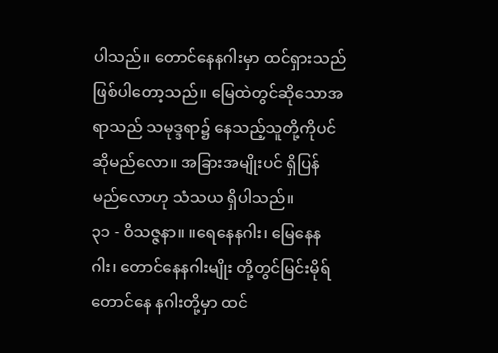ပါသည်။ တောင်နေနဂါးမှာ ထင်ရှားသည် ဖြစ်ပါတော့သည်။ မြေထဲတွင်ဆိုသောအရာသည် သမုဒ္ဒရာ၌ နေသည့်သူတို့ကိုပင်ဆိုမည်လော။ အခြားအမျိုးပင် ရှိပြန်မည်လောဟု သံသယ ရှိပါသည်။
၃၁ - ဝိသဇ္ဇနာ။ ။ရေနေနဂါး၊ မြေနေနဂါး၊ တောင်နေနဂါးမျိုး တို့တွင်မြင်းမိုရ်တောင်နေ နဂါးတို့မှာ ထင်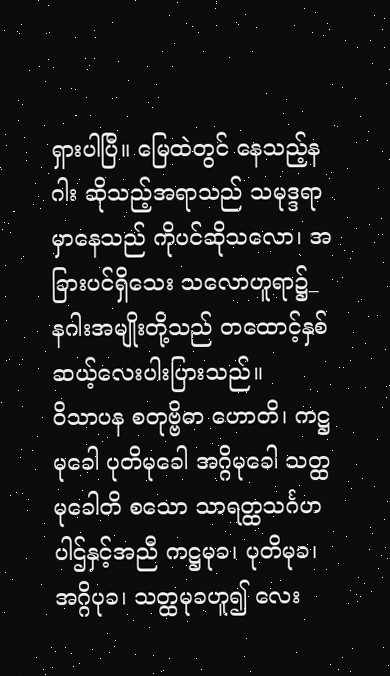ရှားပါပြီ။ မြေထဲတွင် နေသည့်နဂါး ဆိုသည့်အရာသည် သမုဒ္ဒရာမှာနေသည် ကိုပင်ဆိုသလော၊ အခြားပင်ရှိသေး သလောဟူရာ၌_
နဂါးအမျိုးတို့သည် တထောင့်နှစ်ဆယ့်လေးပါးပြားသည်။
ဝိသာပန စတုဗ္ဗိဓာ ဟောတိ၊ ကဋ္ဌမုခေါ ပုတိမုခေါ အဂ္ဂိမုခေါ သတ္ထမုခေါတိ စသော သာရတ္ထသင်္ဂဟပါဌ်နှင့်အညီ ကဋ္ဌမုခ၊ ပုတိမုခ၊ အဂ္ဂိပုခ၊ သတ္ထမုခဟူ၍ လေး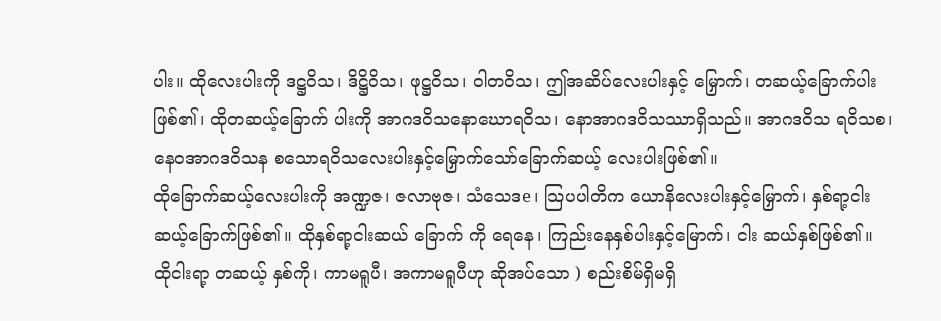ပါး။ ထိုလေးပါးကို ဒဋ္ဌဝိသ၊ ဒိဋ္ဌိဝိသ၊ ဖုဋ္ဌဝိသ၊ ဝါတဝိသ၊ ဤအဆိပ်လေးပါးနှင့် မြှောက်၊ တဆယ့်ခြောက်ပါးဖြစ်၏၊ ထိုတဆယ့်ခြောက် ပါးကို အာဂဒဝိသနောဃောရဝိသ၊ နောအာဂဒဝိသဿာရှိသည်။ အာဂဒဝိသ ရဝိသစ၊ နေဝအာဂဒဝိသန စသောရဝိသလေးပါးနှင့်မြှောက်သော်ခြောက်ဆယ့် လေးပါးဖြစ်၏။
ထိုခြောက်ဆယ့်လေးပါးကို အဏ္ဍဇ၊ ဇလာဗုဇ၊ သံသေဒe၊ သြပပါတိက ယောနိလေးပါးနှင့်မြှောက်၊ နှစ်ရာ့ငါးဆယ့်ခြောက်ဖြစ်၏။ ထိုနှစ်ရာ့ငါးဆယ် ခြောက် ကို ရေနေ၊ ကြည်းနေနှစ်ပါးနှင့်မြောက်၊ ငါး ဆယ်နှစ်ဖြစ်၏။ ထိုငါးရာ့ တဆယ့် နှစ်ကို၊ ကာမရူပီ၊ အကာမရူပီဟု ဆိုအပ်သော ) စည်းစိမ်ရှိမရှိ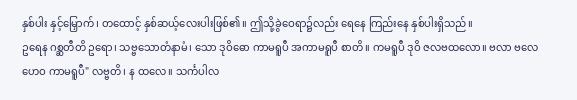နှစ်ပါး နှင့်မြှောက်၊ တထောင့် နှစ်ဆယ့်လေးပါးဖြစ်၏။ ဤသို့ခွဲဝေရာ၌လည်း ရေနေ ကြည်းနေ နှစ်ပါးရှိသည်။
ဥရေန ဂစ္ဆတီတိ ဥရော၊ သဗ္ဗသောတံနာမံ၊ သော ဒုဝိဓော ကာမရူပီ အကာမရူပီ စာတိ။ ကမရူပီ ဒုဝိ ဇလဗထလော။ ဗလာ ဗလေဟေဝ ကာမရူပီ" လဗ္ဗတိ၊ န ထလေ။ သင်္ကပါလ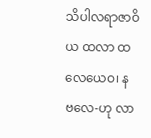သိပါလရာဇာဝိယ ထလာ ထလေယေဝ၊ န ဗလေ-ဟု လာ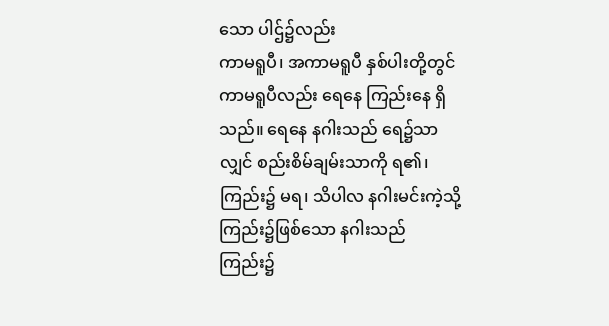သော ပါဌ်၌လည်း
ကာမရူပီ၊ အကာမရူပီ နှစ်ပါးတို့တွင် ကာမရူပီလည်း ရေနေ ကြည်းနေ ရှိသည်။ ရေနေ နဂါးသည် ရေ၌သာလျှင် စည်းစိမ်ချမ်းသာကို ရ၏၊ ကြည်း၌ မရ၊ သိပါလ နဂါးမင်းကဲ့သို့ ကြည်း၌ဖြစ်သော နဂါးသည် ကြည်း၌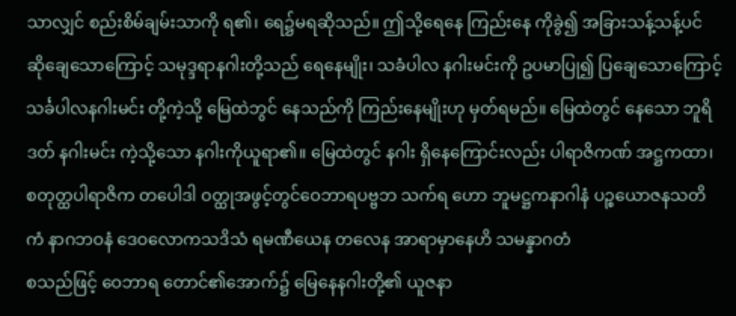သာလျှင် စည်းစိမ်ချမ်းသာကို ရ၏၊ ရေ၌မရဆိုသည်။ ဤသို့ရေနေ ကြည်းနေ ကိုခွဲ၍ အခြားသန့်သန့်ပင် ဆိုချေသောကြောင့် သမုဒ္ဒရာနဂါးတို့သည် ရေနေမျိုး၊ သခံပါလ နဂါးမင်းကို ဥပမာပြု၍ ပြချေသောကြောင့် သင်္ခပါလနဂါးမင်း တို့ကဲ့သို့ မြေထဲဘွင် နေသည်ကို ကြည်းနေမျိုးဟု မှတ်ရမည်။ မြေထဲတွင် နေသော ဘူရိဒတ် နဂါးမင်း ကဲ့သို့သော နဂါးကိုယူရာ၏။ မြေထဲတွင် နဂါး ရှိနေကြောင်းလည်း ပါရာဇိကဏ် အဋ္ဌကထာ၊
စတုတ္ထပါရာဇိက တပေါဒါ ဝတ္ထုအဖွင့်တွင်ဝေဘာရပဗ္ဗဘ သက်ရ ဟော ဘူမဋ္ဌကနာဂါနံ ပဉ္စယောဇနသတိကံ နာဂဘဝနံ ဒေဝလောကသဒိသံ ရမဏီယေန တလေန အာရာမှာနေဟိ သမန္နာဂတံ
စသည်ဖြင့် ဝေဘာရ တောင်၏အောက်၌ မြေနေနဂါးတို့၏ ယူဇနာ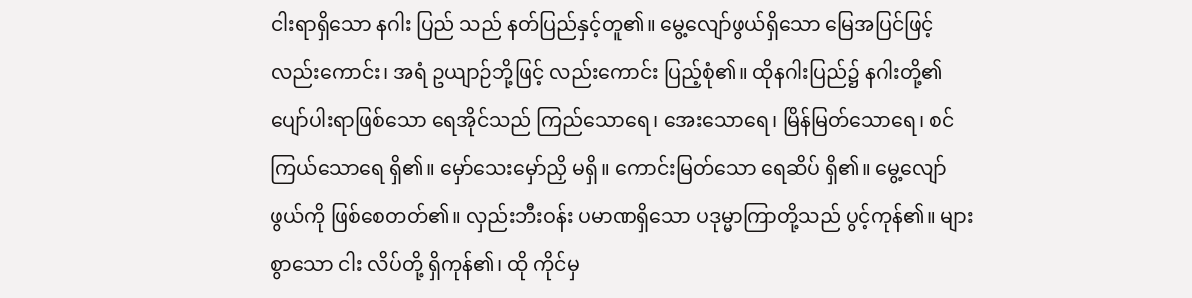ငါးရာရှိသော နဂါး ပြည် သည် နတ်ပြည်နှင့်တူ၏။ မွေ့လျော်ဖွယ်ရှိသော မြေအပြင်ဖြင့် လည်းကောင်း၊ အရံ ဥယျာဉ်ဘို့ဖြင့် လည်းကောင်း ပြည့်စုံ၏။ ထိုနဂါးပြည်၌ နဂါးတို့၏ ပျော်ပါးရာဖြစ်သော ရေအိုင်သည် ကြည်သောရေ၊ အေးသောရေ၊ မြိန်မြတ်သောရေ၊ စင်ကြယ်သောရေ ရှိ၏။ မှော်သေးမှော်ညှိ မရှိ။ ကောင်းမြတ်သော ရေဆိပ် ရှိ၏။ မွေ့လျော်ဖွယ်ကို ဖြစ်စေတတ်၏။ လှည်းဘီးဝန်း ပမာဏရှိသော ပဒုမ္မာကြာတို့သည် ပွင့်ကုန်၏။ များစွာသော ငါး လိပ်တို့ ရှိကုန်၏၊ ထို ကိုင်မှ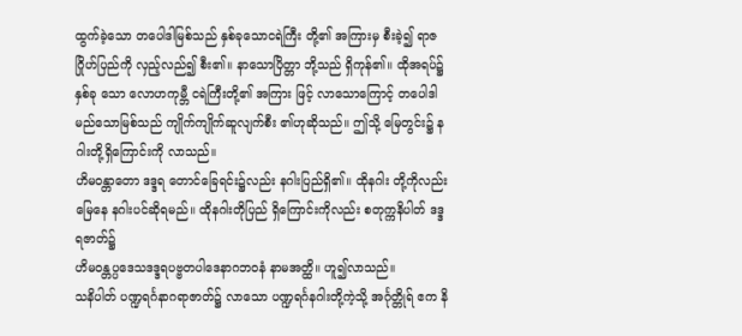ထွက်ခဲ့သော တပေါဒါမြစ်သည် နှစ်ခုသောငရဲကြီး တို့၏ အကြားမှ စီးခဲ့၍ ရာဇဂြိုဟ်ပြည်ကို လှည့်လည်၍ စီး၏။ နာသောပြိတ္တာ ဘို့သည် ရှိကုန်၏။ ထိုအရပ်၌ နှစ်ခု သော လောဟကုမ္ဘီ ငရဲကြီးတို့၏ အကြား ဖြင့် လာသောကြောင့် တပေါဒါမည်သောမြစ်သည် ကျိုက်ကျိုက်ဆူလျက်စီး ၏ဟုဆိုသည်။ ဤသို့ မြေတွင်း၌ နဂါးတို့ရှိကြောင်းကို လာသည်။
ဟိမဝန္တာတော ဒဒ္ဒရ တောင်ခြေရင်း၌လည်း နဂါးပြည်ရှိ၏။ ထိုနဂါး တို့ကိုလည်း မြေနေ နဂါးပင်ဆိုရမည်။ ထိုနဂါးတိုပြည် ရှိကြောင်းကိုလည်း စတုက္ကနိပါတ် ဒဒ္ဒရဇာတ်၌
ဟိမဝန္တပ္ပဒေသဒဒ္ဒရပဗ္ဗတပါဒေနာဂဘဝနံ နာမအတ္ထိ။ ဟူ၍လာသည်။
သနိပါတ် ပဏ္ဍရင်္ဂနာဂရာဇာတ်၌ လာသော ပဏ္ဍရင်္ဂနဂါးတို့ကဲ့သို့ အင်္ဂုတ္တိုရ် ဧက နိ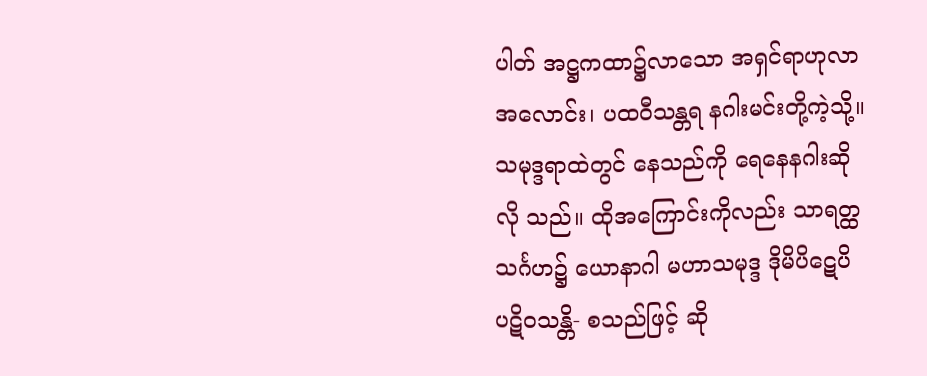ပါတ် အဋ္ဌကထာ၌လာသော အရှင်ရာဟုလာအလောင်း၊ ပထဝီသန္တရ နဂါးမင်းတို့ကဲ့သို့။ သမုဒ္ဒရာထဲတွင် နေသည်ကို ရေနေနဂါးဆိုလို သည်။ ထိုအကြောင်းကိုလည်း သာရတ္ထသင်္ဂဟ၌ ယောနာဂါ မဟာသမုဒ္ဒ ဒိုမိပိဋေပိ ပဋိဝသန္တိ- စသည်ဖြင့် ဆို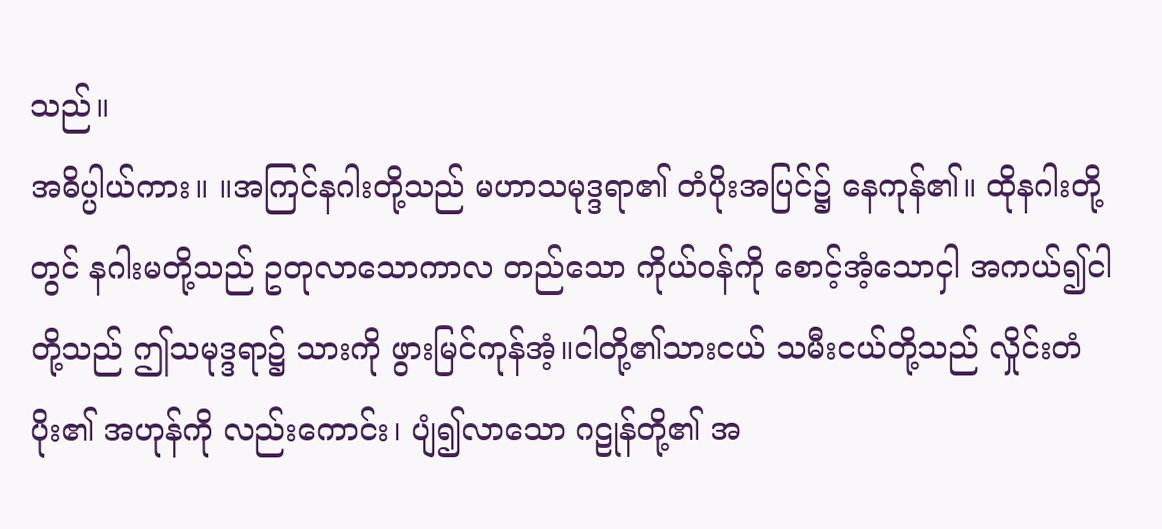သည်။
အဓိပ္ပါယ်ကား။ ။အကြင်နဂါးတို့သည် မဟာသမုဒ္ဒရာ၏ တံပိုးအပြင်၌ နေကုန်၏။ ထိုနဂါးတို့တွင် နဂါးမတို့သည် ဥတုလာသောကာလ တည်သော ကိုယ်ဝန်ကို စောင့်အံ့သောငှါ အကယ်၍ငါတို့သည် ဤသမုဒ္ဒရာ၌ သားကို ဖွားမြင်ကုန်အံ့။ငါတို့၏သားငယ် သမီးငယ်တို့သည် လှိုင်းတံပိုး၏ အဟုန်ကို လည်းကောင်း၊ ပျံ၍လာသော ဂဠုန်တို့၏ အ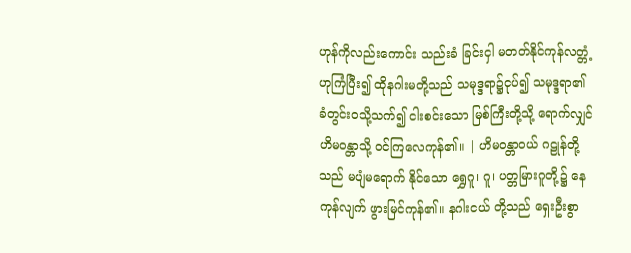ဟုန်ကိုလည်းကောင်း သည်းခံ ခြင်းငှါ မတတ်နိုင်ကုန်လတ္တံ့ဟုကြံပြီး၍ ထိုနဂါးမတို့သည် သမုဒ္ဒရာ၌ငုပ်၍ သမုဒ္ဒရာ၏ ခံတွင်းဝသို့သက်၍ ငါးစင်းသော မြစ်ကြီးတို့သို့ ရောက်လျှင် ဟိမဝန္တာသို့ ဝင်ကြလေကုန်၏။ | ဟိမဝန္တာဝယ် ဂဠုန်တို့သည် မပျံမရောက် နိုင်သော ရွှေဂူ၊ ဂူ၊ ပတ္တမြားဂူတို့၌ နေကုန်လျက် ဖွားမြင်ကုန်၏။ နဂါးငယ် တို့သည် ရှေးဦးစွာ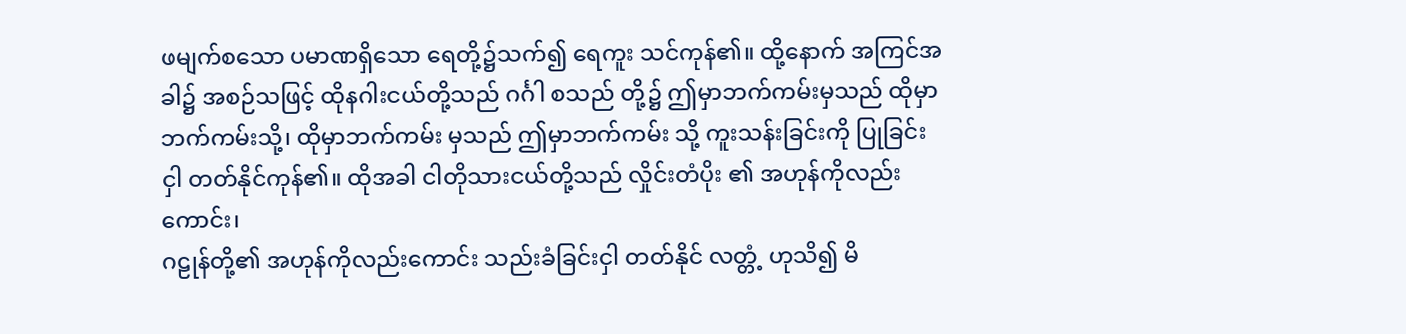ဖမျက်စသော ပမာဏရှိသော ရေတို့၌သက်၍ ရေကူး သင်ကုန်၏။ ထို့နောက် အကြင်အခါ၌ အစဉ်သဖြင့် ထိုနဂါးငယ်တို့သည် ဂင်္ဂါ စသည် တို့၌ ဤမှာဘက်ကမ်းမှသည် ထိုမှာဘက်ကမ်းသို့၊ ထိုမှာဘက်ကမ်း မှသည် ဤမှာဘက်ကမ်း သို့ ကူးသန်းခြင်းကို ပြုခြင်းငှါ တတ်နိုင်ကုန်၏။ ထိုအခါ ငါတိုသားငယ်တို့သည် လှိုင်းတံပိုး ၏ အဟုန်ကိုလည်းကောင်း၊
ဂဠုန်တို့၏ အဟုန်ကိုလည်းကောင်း သည်းခံခြင်းငှါ တတ်နိုင် လတ္တံ့ ဟုသိ၍ မိ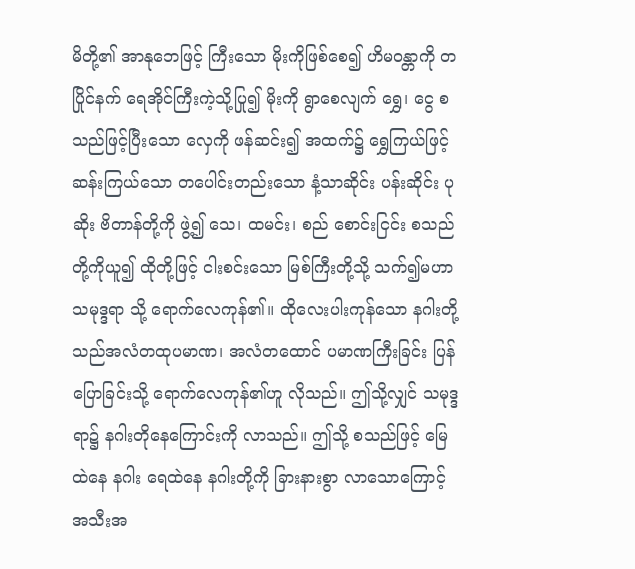မိတို့၏ အာနုဘေဖြင့် ကြီးသော မိုးကိုဖြစ်စေ၍ ဟိမဝန္တာကို တပြိုင်နက် ရေအိုင်ကြီးကဲ့သို့ပြု၍ မိုးကို ရွာစေလျက် ရွှေ၊ ငွေ စသည်ဖြင့်ပြီးသော လှေကို ဖန်ဆင်း၍ အထက်၌ ရွှေကြယ်ဖြင့် ဆန်းကြယ်သော တပေါင်းတည်းသော နံ့သာဆိုင်း ပန်းဆိုင်း ပုဆိုး ဗိတာန်တို့ကို ဖွဲ့၍ သေ၊ ထမင်း၊ စည် စောင်းငြင်း စသည်တို့ကိုယူ၍ ထိုတို့ဖြင့် ငါးစင်းသော မြစ်ကြီးတို့သို့ သက်၍မဟာသမုဒ္ဒရာ သို့ ရောက်လေကုန်၏။ ထိုလေးပါးကုန်သော နဂါးတို့သည်အလံတထုပမာဏ၊ အလံတထောင် ပမာဏကြီးခြင်း ပြန်ပြောခြင်းသို့ ရောက်လေကုန်၏ဟူ လိုသည်။ ဤသို့လျှင် သမုဒ္ဒရာ၌ နဂါးတိုနေကြောင်းကို လာသည်။ ဤသို့ စသည်ဖြင့် မြေထဲနေ နဂါး ရေထဲနေ နဂါးတို့ကို ခြားနားစွာ လာသောကြောင့် အသီးအ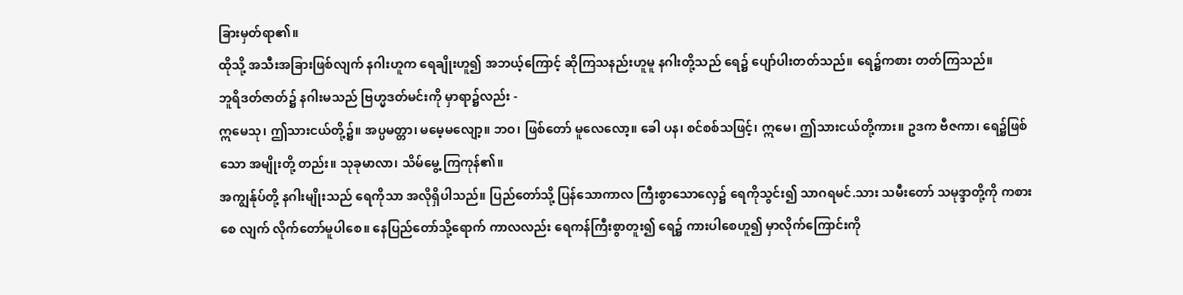ခြားမှတ်ရာ၏။
ထိုသို့ အသီးအခြားဖြစ်လျက် နဂါးဟူက ရေချိုးဟူ၍ အဘယ့်ကြောင့် ဆိုကြသနည်းဟူမူ နဂါးတို့သည် ရေ၌ ပျော်ပါးတတ်သည်။ ရေ၌ကစား တတ်ကြသည်။
ဘူရိဒတ်ဇာတ်၌ နဂါးမသည် ဗြဟ္မဒတ်မင်းကို မှာရာ၌လည်း -
ဣမေသု၊ ဤသားငယ်တို့၌။ အပ္ပမတ္တာ၊ မမေ့မလျော့။ ဘဝ၊ ဖြစ်တော် မူလေလော့။ ခေါ ပန၊ စင်စစ်သဖြင့်၊ ဣမေ၊ ဤသားငယ်တို့ကား။ ဥဒက ဗီဇကာ၊ ရေ၌ဖြစ်သော အမျိုးတို့ တည်း။ သုခုမာလာ၊ သိမ်မွေ့ ကြကုန်၏။
အကျွန်ုပ်တို့ နဂါးမျိုးသည် ရေကိုသာ အလိုရှိပါသည်။ ပြည်တော်သို့ ပြန်သောကာလ ကြီးစွာသောလှေ၌ ရေကိုသွင်း၍ သာဂရမင်.သား သမီးတော် သမုဒ္ဒာတို့ကို ကစားစေ လျက် လိုက်တော်မူပါစေ။ နေပြည်တော်သို့ရောက် ကာလလည်း ရေကန်ကြီးစွာတူး၍ ရေ၌ ကားပါစေဟူ၍ မှာလိုက်ကြောင်းကို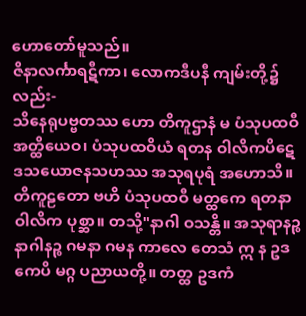ဟောတော်မူသည်။
ဇိနာလင်္ကာရဋီကာ၊ လောကဒီပနီ ကျမ်းတို့၌လည်း-
သိနေရုပဗ္ဗတဿ ဟော တိကူဌာနံ မ ပံသုပထဝီ အတ္ထိယေဝ၊ ပံသုပထဝိယံ ရတန ဝါလိကပိဋေ ဒသယောဇနသဟဿ အသုရပုရံ အဟောသိ။ တိကူဠတော ဗဟိ ပံသုပထဝီ မတ္ထကေ ရတနာဝါလိက ပုစ္ဆာ။ တသို့"နာဂါ ဝသန္တိ။ အသုရာနဉ္စ နာဂါနဉ္စ ဂမနာ ဂမန ကာလေ တေသံ ဣ န ဥဒကေပိ မဂ္ဂ ပညာယတို့။ တတ္ထ ဥဒကံ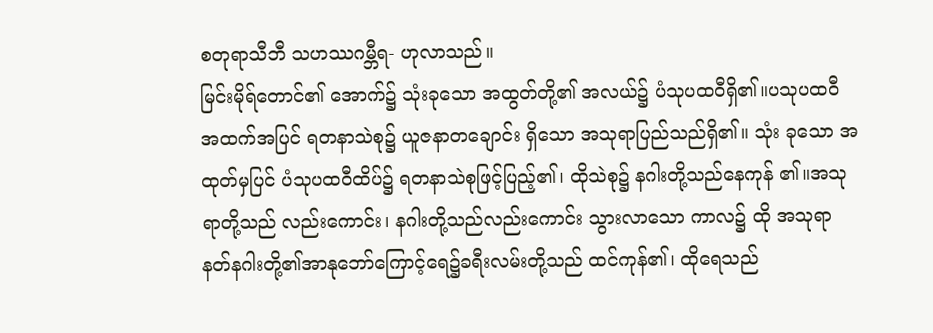စတုရာသီဘီ သဟဿဂမ္ဘီရ- ဟုလာသည်။
မြင်းမိုရ်တောင်၏ အောက်၌ သုံးခုသော အထွတ်တို့၏ အလယ်၌ ပံသုပထဝီရှိ၏။ပသုပထဝီ အထက်အပြင် ရတနာသဲစု၌ ယူဇနာတချောင်း ရှိသော အသုရာပြည်သည်ရှိ၏။ သုံး ခုသော အထုတ်မှပြင် ပံသုပထဝီထိပ်၌ ရတနာသဲစုဖြင့်ပြည့်၏၊ ထိုသဲစု၌ နဂါးတို့သည်နေကုန် ၏။အသုရာတို့သည် လည်းကောင်း၊ နဂါးတို့သည်လည်းကောင်း သွားလာသော ကာလ၌ ထို အသုရာ နတ်နဂါးတို့၏အာနုဘော်ကြောင့်ရေ၌ခရီးလမ်းတို့သည် ထင်ကုန်၏၊ ထိုရေသည်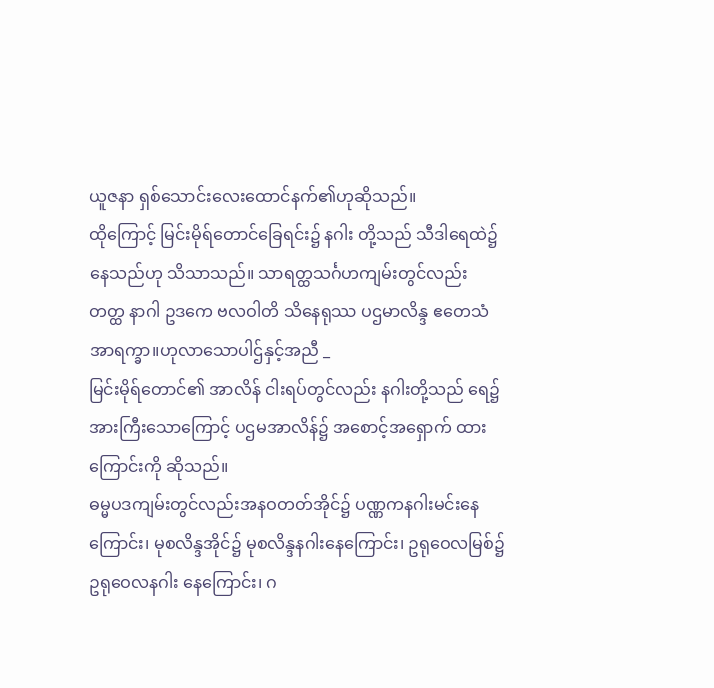ယူဇနာ ရှစ်သောင်းလေးထောင်နက်၏ဟုဆိုသည်။
ထိုကြောင့် မြင်းမိုရ်တောင်ခြေရင်း၌ နဂါး တို့သည် သီဒါရေထဲ၌နေသည်ဟု သိသာသည်။ သာရတ္ထသင်္ဂဟကျမ်းတွင်လည်း
တတ္ထ နာဂါ ဥဒကေ ဗလဝါတိ သိနေရုဿ ပဌမာလိန္ဒ ဧတေသံ အာရက္ခာ။ဟုလာသောပါဌ်နှင့်အညီ _
မြင်းမိုရ်တောင်၏ အာလိန် ငါးရပ်တွင်လည်း နဂါးတို့သည် ရေ၌ အားကြီးသောကြောင့် ပဌမအာလိန်၌ အစောင့်အရှောက် ထားကြောင်းကို ဆိုသည်။
ဓမ္မပဒကျမ်းတွင်လည်းအနဝတတ်အိုင်၌ ပဏ္ဏကနဂါးမင်းနေကြောင်း၊ မုစလိန္ဒအိုင်၌ မုစလိန္ဒနဂါးနေကြောင်း၊ ဥရုဝေလမြစ်၌ ဥရုဝေလနဂါး နေကြောင်း၊ ဂ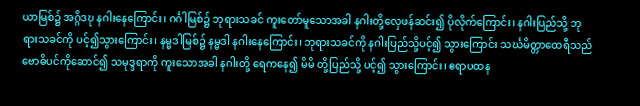ယာမြစ်၌ အဂ္ဂိဒဎု နဂါးနေကြောင်း၊ ဂင်္ဂါမြစ်၌ ဘုရားသခင် ကူးတော်မူသောအခါ နဂါးတို့လှေဖန်ဆင်း၍ ပိုလိုက်ကြောင်း၊ နဂါးပြည်သို့ ဘုရားသခင်ကို ပင့်၍သွားကြောင်း၊ နမ္မဒါမြစ်၌ နမ္မဒါ နဂါးနေကြောင်း၊ ဘုရားသခင်ကို နဂါးပြည်သို့ပင့်၍ သွားကြောင်း သင်္ဃမိတ္တာထေရီသည် ဗောဓိပင်ကိုဆောင်၍ သမုဒ္ဒရာကို ကူးသောအခါ နဂါးတို့ ရေကနေ၍ မိမိ တို့ပြည်သို့ ပင့်၍ သွားကြောင်း၊ ဧရာပထန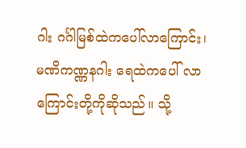ဂါး ဂင်္ဂါမြစ်ထဲကပေါ်လာကြောင်း၊ မဏိကဏ္ဏနဂါး ရေထဲကပေါ် လာကြောင်းတို့ကိုဆိုသည်။ သို့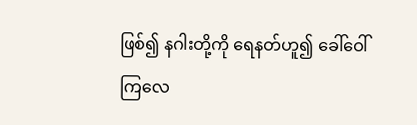ဖြစ်၍ နဂါးတို့ကို ရေနတ်ဟူ၍ ခေါ်ဝေါ်ကြလေ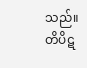သည်။
တိပိဋ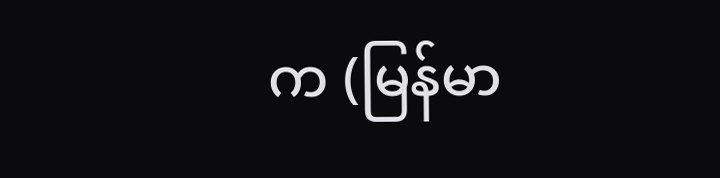က (မြန်မာ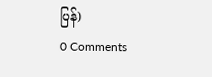ပြန်)
0 Comments